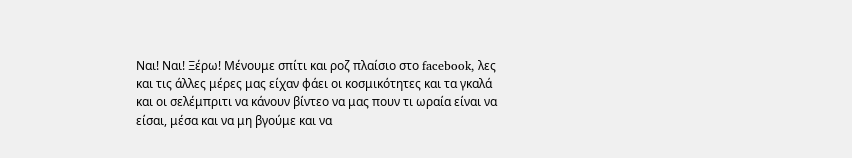Ναι! Ναι! Ξέρω! Μένουμε σπίτι και ροζ πλαίσιο στο facebook, λες και τις άλλες μέρες μας είχαν φάει οι κοσμικότητες και τα γκαλά και οι σελέμπριτι να κάνουν βίντεο να μας πουν τι ωραία είναι να είσαι, μέσα και να μη βγούμε και να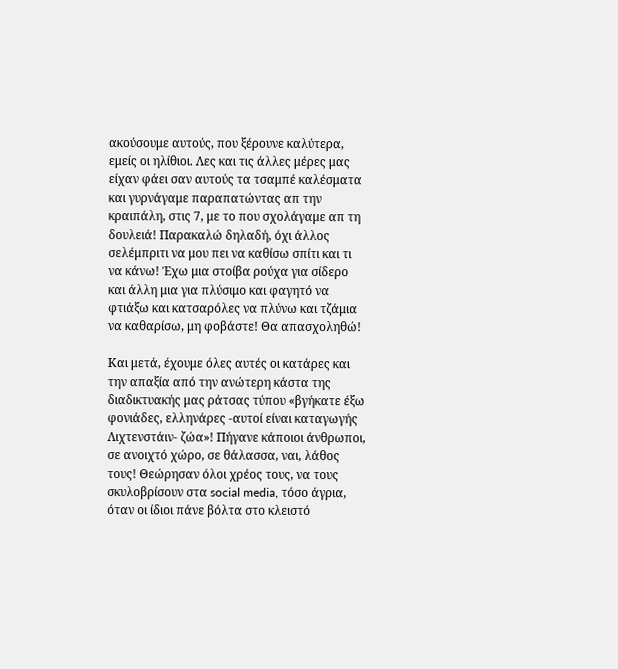ακούσουμε αυτούς, που ξέρουνε καλύτερα, εμείς οι ηλίθιοι. Λες και τις άλλες μέρες μας είχαν φάει σαν αυτούς τα τσαμπέ καλέσματα και γυρνάγαμε παραπατώντας απ την κραιπάλη, στις 7, με το που σχολάγαμε απ τη δουλειά! Παρακαλώ δηλαδή, όχι άλλος σελέμπριτι να μου πει να καθίσω σπίτι και τι να κάνω! Έχω μια στοίβα ρούχα για σίδερο και άλλη μια για πλύσιμο και φαγητό να φτιάξω και κατσαρόλες να πλύνω και τζάμια να καθαρίσω, μη φοβάστε! Θα απασχοληθώ!

Και μετά, έχουμε όλες αυτές οι κατάρες και την απαξία από την ανώτερη κάστα της διαδικτυακής μας ράτσας τύπου «βγήκατε έξω φονιάδες, ελληνάρες -αυτοί είναι καταγωγής Λιχτενστάιν- ζώα»! Πήγανε κάποιοι άνθρωποι, σε ανοιχτό χώρο, σε θάλασσα, ναι, λάθος τους! Θεώρησαν όλοι χρέος τους, να τους σκυλοβρίσουν στα social media, τόσο άγρια, όταν οι ίδιοι πάνε βόλτα στο κλειστό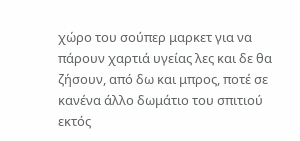χώρο του σούπερ μαρκετ για να πάρουν χαρτιά υγείας λες και δε θα ζήσουν, από δω και μπρος, ποτέ σε κανένα άλλο δωμάτιο του σπιτιού εκτός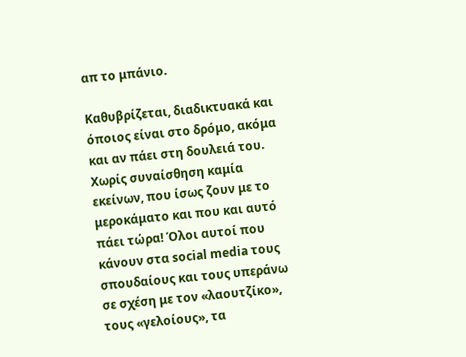απ το μπάνιο.

Καθυβρίζεται, διαδικτυακά και όποιος είναι στο δρόμο, ακόμα και αν πάει στη δουλειά του. Χωρίς συναίσθηση καμία εκείνων, που ίσως ζουν με το μεροκάματο και που και αυτό πάει τώρα! Όλοι αυτοί που κάνουν στα social media τους σπουδαίους και τους υπεράνω σε σχέση με τον «λαουτζίκο», τους «γελοίους», τα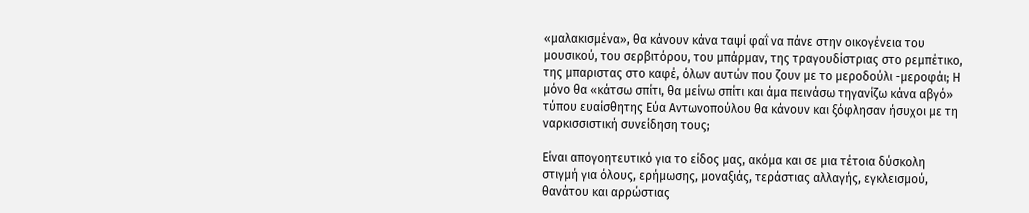«μαλακισμένα», θα κάνουν κάνα ταψί φαΐ να πάνε στην οικογένεια του μουσικού, του σερβιτόρου, του μπάρμαν, της τραγουδίστριας στο ρεμπέτικο, της μπαριστας στο καφέ, όλων αυτών που ζουν με το μεροδούλι -μεροφάι; Η μόνο θα «κάτσω σπίτι, θα μείνω σπίτι και άμα πεινάσω τηγανίζω κάνα αβγό» τύπου ευαίσθητης Εύα Αντωνοπούλου θα κάνουν και ξόφλησαν ήσυχοι με τη ναρκισσιστική συνείδηση τους;

Είναι απογοητευτικό για το είδος μας, ακόμα και σε μια τέτοια δύσκολη στιγμή για όλους, ερήμωσης, μοναξιάς, τεράστιας αλλαγής, εγκλεισμού, θανάτου και αρρώστιας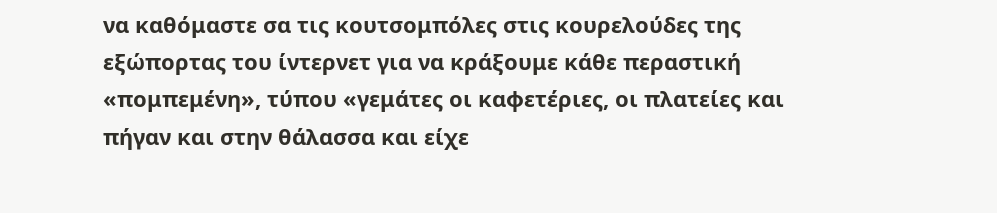να καθόμαστε σα τις κουτσομπόλες στις κουρελούδες της εξώπορτας του ίντερνετ για να κράξουμε κάθε περαστική «πομπεμένη», τύπου «γεμάτες οι καφετέριες, οι πλατείες και πήγαν και στην θάλασσα και είχε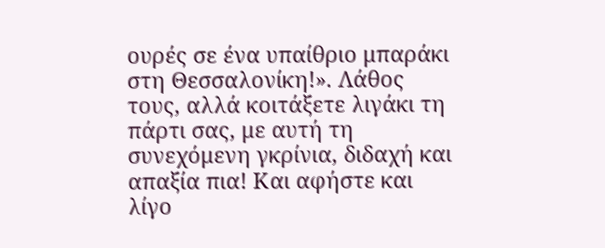ουρές σε ένα υπαίθριο μπαράκι στη Θεσσαλονίκη!». Λάθος τους, αλλά κοιτάξετε λιγάκι τη πάρτι σας, με αυτή τη συνεχόμενη γκρίνια, διδαχή και απαξία πια! Και αφήστε και λίγο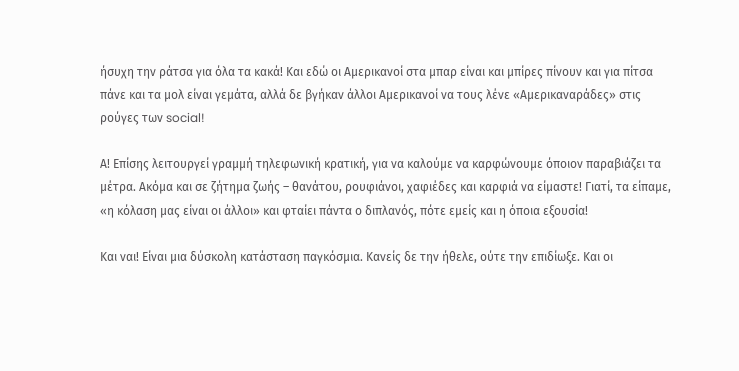ήσυχη την ράτσα για όλα τα κακά! Και εδώ οι Αμερικανοί στα μπαρ είναι και μπίρες πίνουν και για πίτσα πάνε και τα μολ είναι γεμάτα, αλλά δε βγήκαν άλλοι Αμερικανοί να τους λένε «Αμερικαναράδες» στις ρούγες των social!

Α! Επίσης λειτουργεί γραμμή τηλεφωνική κρατική, για να καλούμε να καρφώνουμε όποιον παραβιάζει τα μέτρα. Ακόμα και σε ζήτημα ζωής – θανάτου, ρουφιάνοι, χαφιέδες και καρφιά να είμαστε! Γιατί, τα είπαμε, «η κόλαση μας είναι οι άλλοι» και φταίει πάντα ο διπλανός, πότε εμείς και η όποια εξουσία!

Και ναι! Είναι μια δύσκολη κατάσταση παγκόσμια. Κανείς δε την ήθελε, ούτε την επιδίωξε. Και οι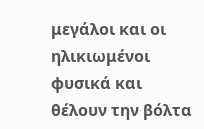μεγάλοι και οι ηλικιωμένοι φυσικά και θέλουν την βόλτα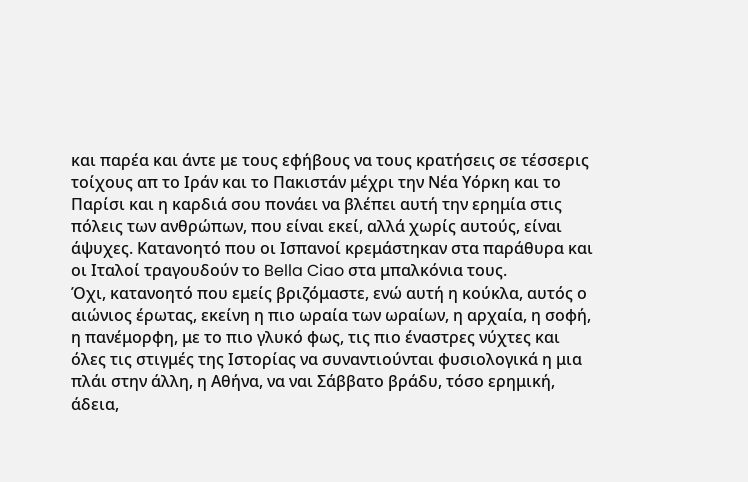και παρέα και άντε με τους εφήβους να τους κρατήσεις σε τέσσερις τοίχους απ το Ιράν και το Πακιστάν μέχρι την Νέα Υόρκη και το Παρίσι και η καρδιά σου πονάει να βλέπει αυτή την ερημία στις πόλεις των ανθρώπων, που είναι εκεί, αλλά χωρίς αυτούς, είναι άψυχες. Κατανοητό που οι Ισπανοί κρεμάστηκαν στα παράθυρα και οι Ιταλοί τραγουδούν το Bella Ciao στα μπαλκόνια τους.
Όχι, κατανοητό που εμείς βριζόμαστε, ενώ αυτή η κούκλα, αυτός ο αιώνιος έρωτας, εκείνη η πιο ωραία των ωραίων, η αρχαία, η σοφή, η πανέμορφη, με το πιο γλυκό φως, τις πιο έναστρες νύχτες και όλες τις στιγμές της Ιστορίας να συναντιούνται φυσιολογικά η μια πλάι στην άλλη, η Αθήνα, να ναι Σάββατο βράδυ, τόσο ερημική, άδεια,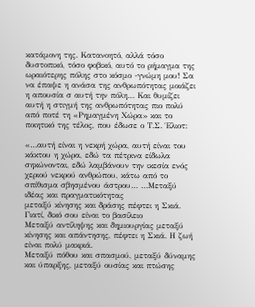κατάμονη της. Κατανοητό, αλλά τόσο δυστοπικό, τόσο φοβικό, αυτό το ρήμαγμα της ωραιότερης πόλης στο κόσμο -γνώμη μου! Σα να έπαψε η ανάσα της ανθρωπότητας μοιάζει η απουσία σ αυτή την πόλη… Και θυμίζει αυτή η στιγμή της ανθρωπότητας πιο πολύ από ποτέ τη «Ρημαγμένη Χώρα» και το ποιητικό της τέλος, που έδωσε ο Τ.Σ. Έλιοτ:

«…αυτή είναι η νεκρή χώρα, αυτή είναι του κάκτου η χώρα, εδώ τα πέτρινα είδωλα σηκώνονται, εδώ λαμβάνουν την ικεσία ενός χεριού νεκρού ανθρώπου, κάτω από το σπίθισμα σβησμένου άστρου… …Μεταξύ ιδέας και πραγματικότητας
μεταξύ κίνησης και δράσης πέφτει η Σκιά.
Γιατί, δικό σου είναι το βασίλειο
Μεταξύ αντίληψης και δημιουργίας μεταξύ κίνησης και απάντησης, πέφτει η Σκιά. Η ζωή είναι πολύ μακριά.
Μεταξύ πόθου και σπασμού, μεταξύ δύναμης και ύπαρξης, μεταξύ ουσίας και πτώσης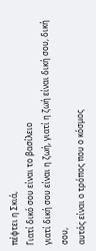πέφτει η Σκιά,
Γιατί δικό σου είναι το βασίλειο
γιατί δική σου είναι η ζωή, γιατί η ζωή είναι δική σου, δική σου,
αυτός είναι ο τρόπος που ο κόσμος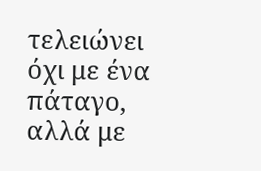τελειώνει όχι με ένα πάταγο, αλλά με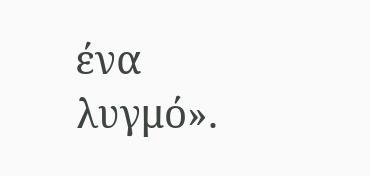ένα λυγμό».